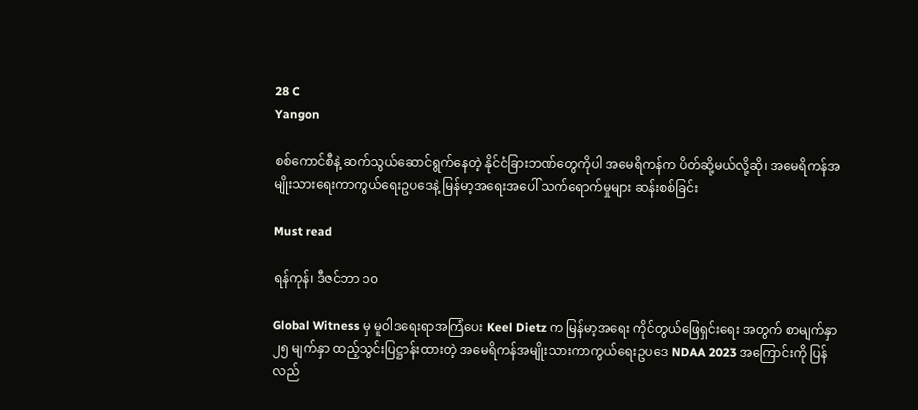28 C
Yangon

စစ်ကောင်စီနဲ့ ဆက်သွယ်ဆောင်ရွက်နေတဲ့ နိုင်ငံခြားဘဏ်တွေကိုပါ အမေရိကန်က ပိတ်ဆို့မယ်လို့ဆို၊ အမေရိကန်အမျိုးသားရေးကာကွယ်ရေးဥပဒေနဲ့ မြန်မာ့အရေးအပေါ် သက်ရောက်မှုများ ဆန်းစစ်ခြင်း

Must read

ရန်ကုန်၊ ဒီဇင်ဘာ ၁၀

Global Witness မှ မူဝါဒရေးရာအကြံပေး Keel Dietz က မြန်မာ့အရေး ကိုင်တွယ်ဖြေရှင်းရေး အတွက် စာမျက်နှာ ၂၅ မျက်နှာ ထည့်သွင်းပြဋ္ဌာန်းထားတဲ့ အမေရိကန်အမျိုးသားကာကွယ်ရေးဥပဒေ NDAA 2023 အကြောင်းကို ပြန်လည်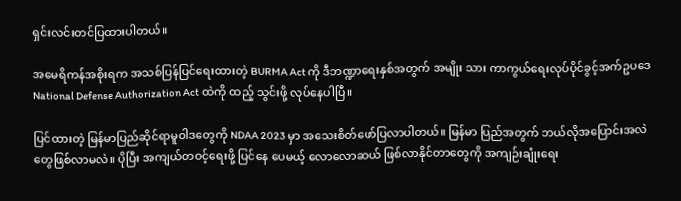ရှင်းလင်းတင်ပြထားပါတယ်။

အမေရိကန်အစိုးရက အသစ်ပြန်ပြင်ရေးထားတဲ့ BURMA Act ကို ဒီဘဏ္ဍာရေးနှစ်အတွက် အမျိုး သား ကာကွယ်ရေးလုပ်ပိုင်ခွင့်အက်ဥပဒေ National Defense Authorization Act ထဲကို ထည့် သွင်းဖို့ လုပ်နေပါပြီ။

ပြင်ထားတဲ့ မြန်မာပြည်ဆိုင်ရာမူဝါဒတွေကို NDAA 2023 မှာ အသေးစိတ်ဖော်ပြလာပါတယ်။ မြန်မာ ပြည်အတွက် ဘယ်လိုအပြောင်းအလဲတွေဖြစ်လာမလဲ။ ပိုပြီး အကျယ်တဝင့်ရေးဖို့ ပြင်နေ ပေမယ့် လောလောဆယ် ဖြစ်လာနိုင်တာတွေကို အကျဉ်းချုံးရေး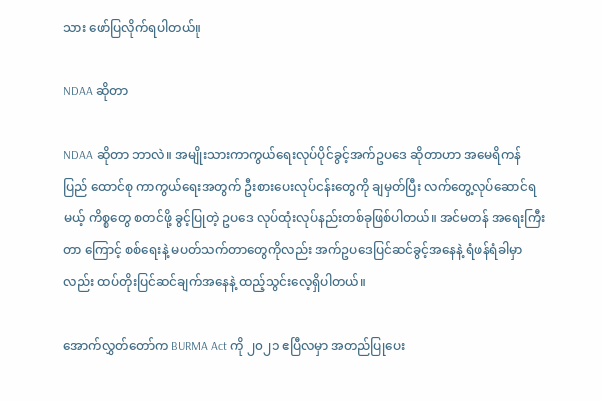သား ဖော်ပြလိုက်ရပါတယ်။ု

NDAA ဆိုတာ

NDAA ဆိုတာ ဘာလဲ။ အမျိုးသားကာကွယ်ရေးလုပ်ပိုင်ခွင့်အက်ဥပဒေ ဆိုတာဟာ အမေရိကန် ပြည် ထောင်စု ကာကွယ်ရေးအတွက် ဦးစားပေးလုပ်ငန်းတွေကို ချမှတ်ပြီး လက်တွေ့လုပ်ဆောင်ရမယ့် ကိစ္စတွေ စတင်ဖို့ ခွင့်ပြုတဲ့ ဥပဒေ လုပ်ထုံးလုပ်နည်းတစ်ခုဖြစ်ပါတယ်။ အင်မတန် အရေးကြီးတာ ကြောင့် စစ်ရေးနဲ့ မပတ်သက်တာတွေကိုလည်း အက်ဥပဒေပြင်ဆင်ခွင့်အနေနဲ့ ရံဖန်ရံခါမှာလည်း ထပ်တိုးပြင်ဆင်ချက်အနေနဲ့ ထည့်သွင်းလေ့ရှိပါတယ်။

အောက်လွှတ်တော်က BURMA Act ကို ၂၀၂၁ ဧပြီလမှာ အတည်ပြုပေး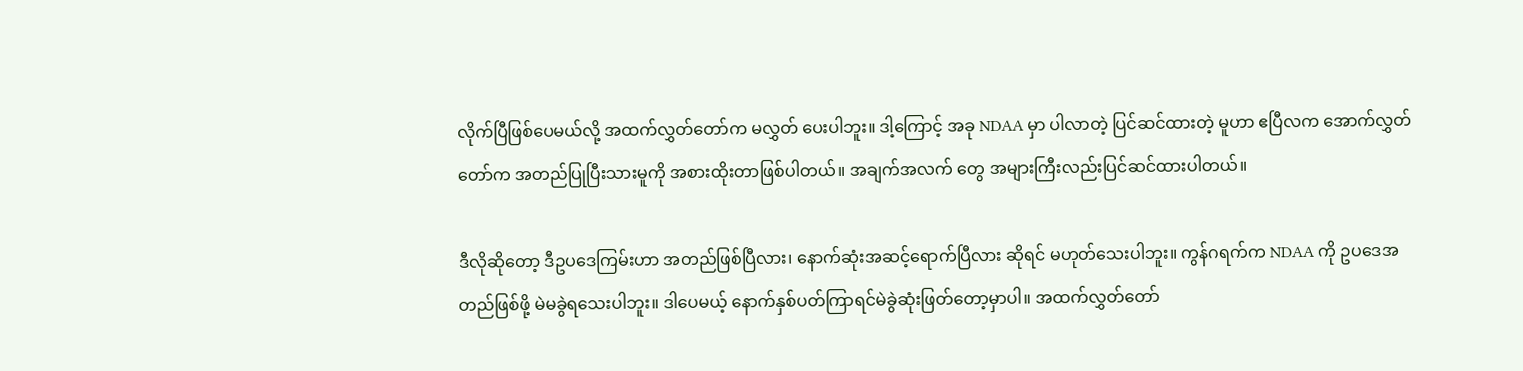လိုက်ပြီဖြစ်ပေမယ်လို့ အထက်လွှတ်တော်က မလွှတ် ပေးပါဘူး။ ဒါ့ကြောင့် အခု NDAA မှာ ပါလာတဲ့ ပြင်ဆင်ထားတဲ့ မူဟာ ဧပြီလက အောက်လွှတ်တော်က အတည်ပြုပြီးသားမူကို အစားထိုးတာဖြစ်ပါတယ်။ အချက်အလက် တွေ အများကြီးလည်းပြင်ဆင်ထားပါတယ်။

ဒီလိုဆိုတော့ ဒီဥပဒေကြမ်းဟာ အတည်ဖြစ်ပြီလား၊ နောက်ဆုံးအဆင့်ရောက်ပြီလား ဆိုရင် မဟုတ်သေးပါဘူး။ ကွန်ဂရက်က NDAA ကို ဥပဒေအတည်ဖြစ်ဖို့ မဲမခွဲရသေးပါဘူး။ ဒါပေမယ့် နောက်နှစ်ပတ်ကြာရင်မဲခွဲဆုံးဖြတ်တော့မှာပါ။ အထက်လွှတ်တော်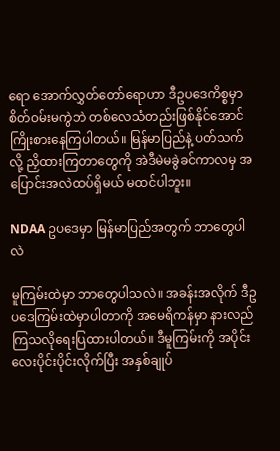ရော အောက်လွှတ်တော်ရောဟာ ဒီဥပဒေကိစ္စမှာ စိတ်ဝမ်းမကွဲဘဲ တစ်လေသံတည်းဖြစ်နိုင်အောင် ကြိုးစားနေကြပါတယ်။ မြန်မာပြည်နဲ့ ပတ်သက်လို့ ညှိထားကြတာတွေကို အဲဒီမဲမခွဲခင်ကာလမှ အပြောင်းအလဲထပ်ရှိမယ် မထင်ပါဘူး။

NDAA ဥပဒေမှာ မြန်မာပြည်အတွက် ဘာတွေပါလဲ

မူကြမ်းထဲမှာ ဘာတွေပါသလဲ။ အခန်းအလိုက် ဒီဥပဒေကြမ်းထဲမှာပါတာကို အမေရိကန်မှာ နားလည်ကြသလိုရေးပြထားပါတယ်။ ဒီမူကြမ်းကို အပိုင်းလေးပိုင်းပိုင်းလိုက်ပြီး အနှစ်ချုပ်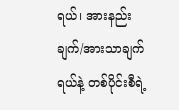ရယ်၊ အားနည်းချက်/အားသာချက်ရယ်နဲ့ တစ်ပိုင်းစီရဲ့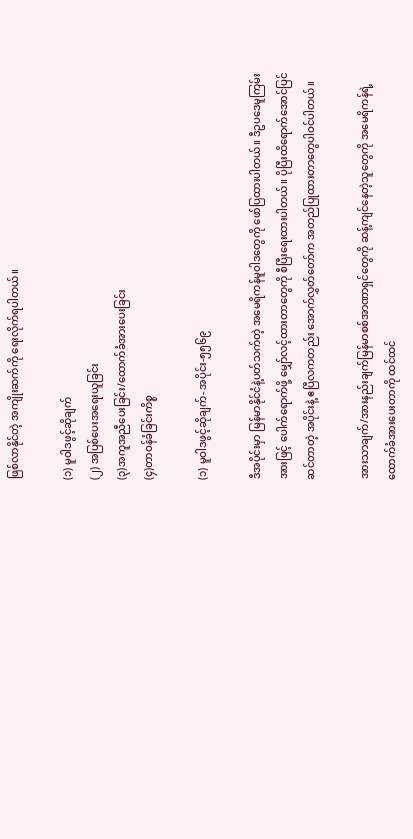ဖြစ်လာနိုင်တဲ့ အကျိုးဆက်ကို ရေးလိုက်ရပါတယ်။

(၁) မူဝါဒဖွင့်ဆိုချက်
(၂) အပြစ်ပေးအရေးယူခြင်း
(၃)အကူအညီပေးခြင်း/ထောက်ခံအားပေးခြင်း
(၄)တာဝန်ခံခြင်းကိစ္စ

(၁) မူဝါဒဖွင့်ဆိုချက်- အပိုင်း-၅၅၆၉

ဒီအပိုင်းမှာ မြန်မာနိုင်ငံနဲ့ပတ်သက်တဲ့ အမေရိကန်မူဝါဒတွေကို ဖော်ပြထားပါတယ်။ ဒီဥပဒေမူကြမ်းအားဖြင့် ပေါက်ရောက်ဖို့ မျှော်လင့်ထားတာတွေကို စီပြီးရေးထားပါတယ်။ ပိုပြီးထိရောက်အောင်ပြင်ဆင်တာတဲ့ အပိုင်းနဲ့ ဧပြီလကတည်း အောက်လွှတ်တော်က အတည်ပြုထားတာတွေပါဝင်ပါတယ်။

အားသာချက်/အားနည်းချက်မြန်မာစစ်အာဏာရှင်တွေကို ဆန့်ကျင်နေတဲ့သူတွေကို အမေရိကန်ရဲ့ ထောက်ခံအားပေးတာကို ထင်ထင်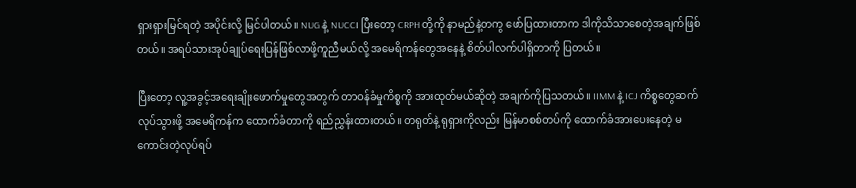ရှားရှားမြင်ရတဲ့ အပိုင်းလို့ မြင်ပါတယ်။ NUG နဲ့ NUCC၊ ပြီးတော့ CRPH တို့ကို နာမည်နဲ့တကွ ဖော်ပြထားတာက ဒါကိုသိသာစေတဲ့အချက်ဖြစ်တယ်။ အရပ်သားအုပ်ချုပ်ရေးပြန်ဖြစ်လာဖို့ကူညီမယ်လို့ အမေရိကန်တွေအနေနဲ့ စိတ်ပါလက်ပါရှိတာကို ပြတယ်။

ပြီးတော့ လူ့အခွင့်အရေးချိုးဖောက်မှုတွေအတွက် တာဝန်ခံမှုကိစ္စကို အားထုတ်မယ်ဆိုတဲ့ အချက်ကိုပြသတယ်။ IIMM နဲ့ ICJ ကိစ္စတွေဆက်လုပ်သွားဖို့ အမေရိကန်က ထောက်ခံတာကို ရည်ညွှန်းထားတယ်။ တရုတ်နဲ့ ရုရှားကိုလည်း မြန်မာစစ်တပ်ကို ထောက်ခံအားပေးနေတဲ့ မကောင်းတဲ့လုပ်ရပ်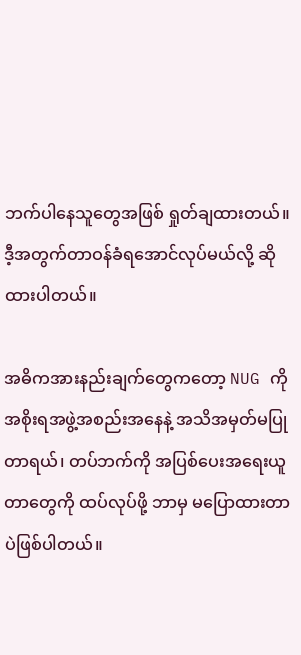ဘက်ပါနေသူတွေအဖြစ် ရှုတ်ချထားတယ်။ ဒီ့အတွက်တာဝန်ခံရအောင်လုပ်မယ်လို့ ဆိုထားပါတယ်။

အဓိကအားနည်းချက်တွေကတော့ NUG ကို အစိုးရအဖွဲ့အစည်းအနေနဲ့ အသိအမှတ်မပြုတာရယ်၊ တပ်ဘက်ကို အပြစ်ပေးအရေးယူတာတွေကို ထပ်လုပ်ဖို့ ဘာမှ မပြောထားတာပဲဖြစ်ပါတယ်။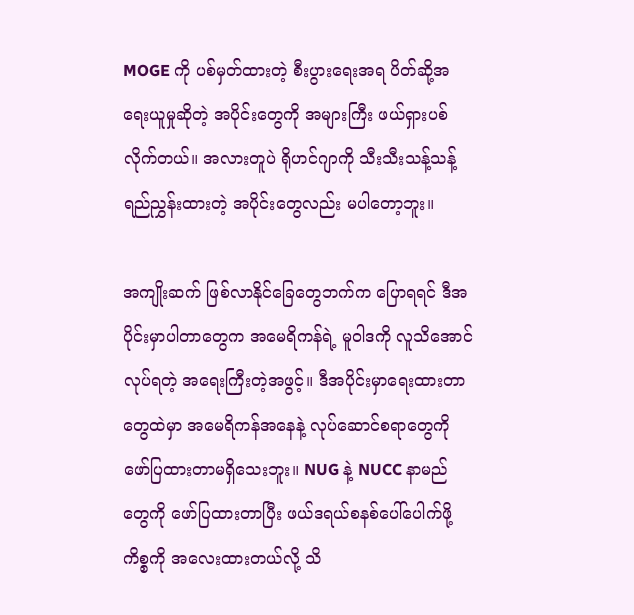MOGE ကို ပစ်မှတ်ထားတဲ့ စီးပွားရေးအရ ပိတ်ဆို့အရေးယူမှုဆိုတဲ့ အပိုင်းတွေကို အများကြီး ဖယ်ရှားပစ်လိုက်တယ်။ အလားတူပဲ ရိုဟင်ဂျာကို သီးသီးသန့်သန့်ရည်ညွှန်းထားတဲ့ အပိုင်းတွေလည်း မပါတော့ဘူး။

အကျိုးဆက် ဖြစ်လာနိုင်ခြေတွေဘက်က ပြောရရင် ဒီအပိုင်းမှာပါတာတွေက အမေရိကန်ရဲ့ မူဝါဒကို လူသိအောင်လုပ်ရတဲ့ အရေးကြီးတဲ့အဖွင့်။ ဒီအပိုင်းမှာရေးထားတာတွေထဲမှာ အမေရိကန်အနေနဲ့ လုပ်ဆောင်စရာတွေကို ဖော်ပြထားတာမရှိသေးဘူး။ NUG နဲ့ NUCC နာမည်တွေကို ဖော်ပြထားတာပြီး ဖယ်ဒရယ်စနစ်ပေါ်ပေါက်ဖို့ ကိစ္စကို အလေးထားတယ်လို့ သိ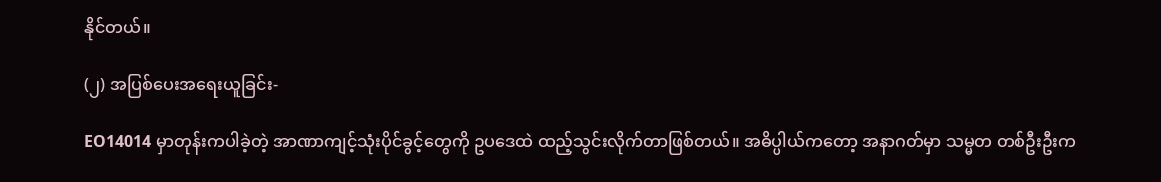နိုင်တယ်။

(၂) အပြစ်ပေးအရေးယူခြင်း-

EO14014 မှာတုန်းကပါခဲ့တဲ့ အာဏာကျင့်သုံးပိုင်ခွင့်တွေကို ဥပဒေထဲ ထည့်သွင်းလိုက်တာဖြစ်တယ်။ အဓိပ္ပါယ်ကတော့ အနာဂတ်မှာ သမ္မတ တစ်ဦးဦးက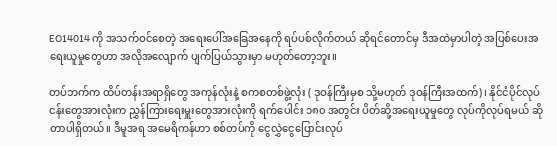EO14014 ကို အသက်ဝင်စေတဲ့ အရေးပေါ်အခြေအနေကို ရပ်ပစ်လိုက်တယ် ဆိုရင်တောင်မှ ဒီအထဲမှာပါတဲ့ အပြစ်ပေးအရေးယူမှုတွေဟာ အလိုအလျောက် ပျက်ပြယ်သွားမှာ မဟုတ်တော့ဘူး။

တပ်ဘက်က ထိပ်တန်းအရာရှိတွေ အကုန်လုံးနဲ့ စကစတစ်ဖွဲ့လုံး ( ဒုဝန်ကြီးမှစ သို့မဟုတ် ဒုဝန်ကြီးအထက်)၊ နိုင်ငံပိုင်လုပ်ငန်းတွေအားလုံးက ညွှန်ကြားရေးမှူးတွေအားလုံးကို ရက်ပေါင်း ၁၈၀ အတွင်း ပိတ်ဆို့အရေးယူမှုတွေ လုပ်ကိုလုပ်ရမယ် ဆိုတာပါရှိတယ်။ ဒီမူအရ အမေရိကန်ဟာ စစ်တပ်ကို ငွေလွှဲငွေပြောင်းလုပ်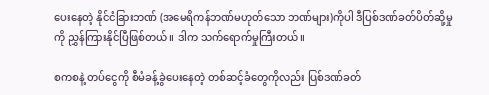ပေးနေတဲ့ နိုင်ငံခြားဘဏ် (အမေရိကန်ဘဏ်မဟုတ်သော ဘဏ်များ)ကိုပါ ဒီပြစ်ဒဏ်ခတ်ပိတ်ဆို့မှုကို ညွှန်ကြားနိုင်ပြီဖြစ်တယ်။ ဒါက သက်ရောက်မှုကြီးတယ်။

စကစနဲ့ တပ်ငွေကို စီမံခန့်ခွဲပေးနေတဲ့ တစ်ဆင့်ခံတွေကိုလည်း ပြစ်ဒဏ်ခတ်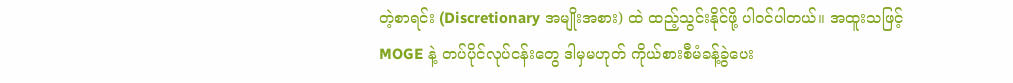တဲ့စာရင်း (Discretionary အမျိုးအစား) ထဲ ထည့်သွင်းနိုင်ဖို့ ပါဝင်ပါတယ်။ အထူးသဖြင့် MOGE နဲ့ တပ်ပိုင်လုပ်ငန်းတွေ ဒါမှမဟုတ် ကိုယ်စားစီမံခန့်ခွဲပေး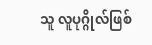သူ လူပုဂ္ဂိုလ်ဖြစ်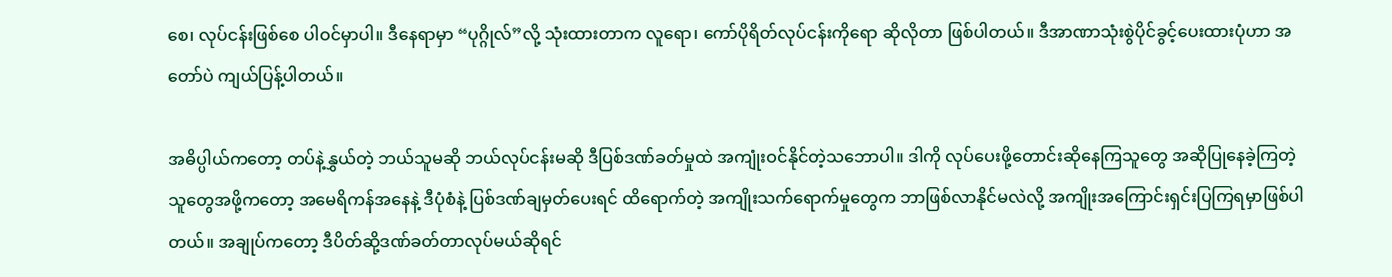စေ၊ လုပ်ငန်းဖြစ်စေ ပါဝင်မှာပါ။ ဒီနေရာမှာ “ပုဂ္ဂိုလ်”လို့ သုံးထားတာက လူရော၊ ကော်ပိုရိတ်လုပ်ငန်းကိုရော ဆိုလိုတာ ဖြစ်ပါတယ်။ ဒီအာဏာသုံးစွဲပိုင်ခွင့်ပေးထားပုံဟာ အတော်ပဲ ကျယ်ပြန့်ပါတယ်။

အဓိပ္ပါယ်ကတော့ တပ်နဲ့နွှယ်တဲ့ ဘယ်သူမဆို ဘယ်လုပ်ငန်းမဆို ဒီပြစ်ဒဏ်ခတ်မှုထဲ အကျုံးဝင်နိုင်တဲ့သဘောပါ။ ဒါကို လုပ်ပေးဖို့တောင်းဆိုနေကြသူတွေ အဆိုပြုနေခဲ့ကြတဲ့သူတွေအဖို့ကတော့ အမေရိကန်အနေနဲ့ ဒီပုံစံနဲ့ ပြစ်ဒဏ်ချမှတ်ပေးရင် ထိရောက်တဲ့ အကျိုးသက်ရောက်မှုတွေက ဘာဖြစ်လာနိုင်မလဲလို့ အကျိုးအကြောင်းရှင်းပြကြရမှာဖြစ်ပါတယ်။ အချုပ်ကတော့ ဒီပိတ်ဆို့ဒဏ်ခတ်တာလုပ်မယ်ဆိုရင်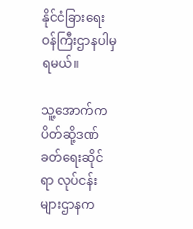နိုင်ငံခြားရေးဝန်ကြီးဌာနပါမှ ရမယ်။

သူ့အောက်က ပိတ်ဆို့ဒဏ်ခတ်ရေးဆိုင်ရာ လုပ်ငန်းများဌာနက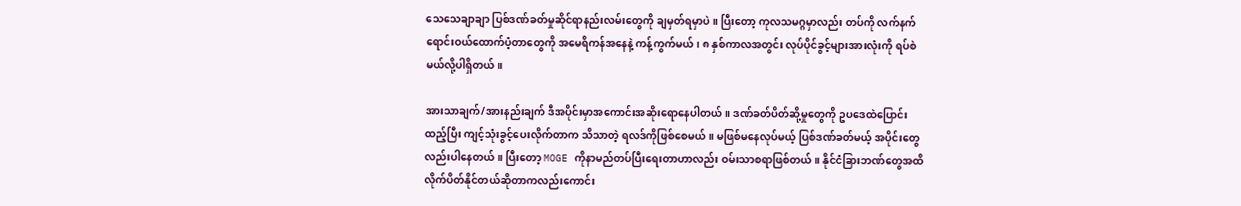သေသေချာချာ ပြစ်ဒဏ်ခတ်မှုဆိုင်ရာနည်းလမ်းတွေကို ချမှတ်ရမှာပဲ။ ပြီးတော့ ကုလသမဂ္ဂမှာလည်း တပ်ကို လက်နက်ရောင်းဝယ်ထောက်ပံ့တာတွေကို အမေရိကန်အနေနဲ့ ကန့်ကွက်မယ်၊ ၈ နှစ်ကာလအတွင်း လုပ်ပိုင်ခွင့်များအားလုံးကို ရပ်စဲမယ်လို့ပါရှိတယ်။

အားသာချက်/အားနည်းချက် ဒီအပိုင်းမှာအကောင်းအဆိုးရောနေပါတယ်။ ဒဏ်ခတ်ပိတ်ဆို့မှုတွေကို ဥပဒေထဲပြောင်းထည့်ပြီး ကျင့်သုံးခွင့်ပေးလိုက်တာက သိသာတဲ့ ရလဒ်ကိုဖြစ်စေမယ်။ မဖြစ်မနေလုပ်မယ့် ပြစ်ဒဏ်ခတ်မယ့် အပိုင်းတွေလည်းပါနေတယ်။ ပြီးတော့ MOGE ကိုနာမည်တပ်ပြီးရေးတာဟာလည်း ဝမ်းသာစရာဖြစ်တယ်။ နိုင်ငံခြားဘဏ်တွေအထိ လိုက်ပိတ်နိုင်တယ်ဆိုတာကလည်းကောင်း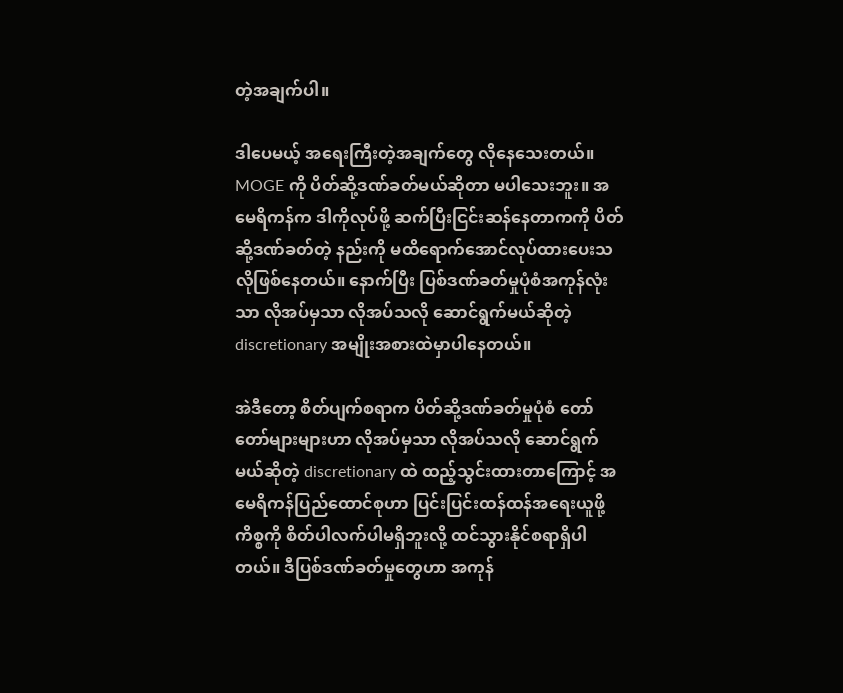တဲ့အချက်ပါ။

ဒါပေမယ့် အရေးကြီးတဲ့အချက်တွေ လိုနေသေးတယ်။ MOGE ကို ပိတ်ဆို့ဒဏ်ခတ်မယ်ဆိုတာ မပါသေးဘူး။ အမေရိကန်က ဒါကိုလုပ်ဖို့ ဆက်ပြီးငြင်းဆန်နေတာကကို ပိတ်ဆို့ဒဏ်ခတ်တဲ့ နည်းကို မထိရောက်အောင်လုပ်ထားပေးသလိုဖြစ်နေတယ်။ နောက်ပြီး ပြစ်ဒဏ်ခတ်မှုပုံစံအကုန်လုံးသာ လိုအပ်မှသာ လိုအပ်သလို ဆောင်ရွက်မယ်ဆိုတဲ့ discretionary အမျိုးအစားထဲမှာပါနေတယ်။

အဲဒီတော့ စိတ်ပျက်စရာက ပိတ်ဆို့ဒဏ်ခတ်မှုပုံစံ တော်တော်များများဟာ လိုအပ်မှသာ လိုအပ်သလို ဆောင်ရွက်မယ်ဆိုတဲ့ discretionary ထဲ ထည့်သွင်းထားတာကြောင့် အမေရိကန်ပြည်ထောင်စုဟာ ပြင်းပြင်းထန်ထန်အရေးယူဖို့ကိစ္စကို စိတ်ပါလက်ပါမရှိဘူးလို့ ထင်သွားနိုင်စရာရှိပါတယ်။ ဒီပြစ်ဒဏ်ခတ်မှုတွေဟာ အကုန်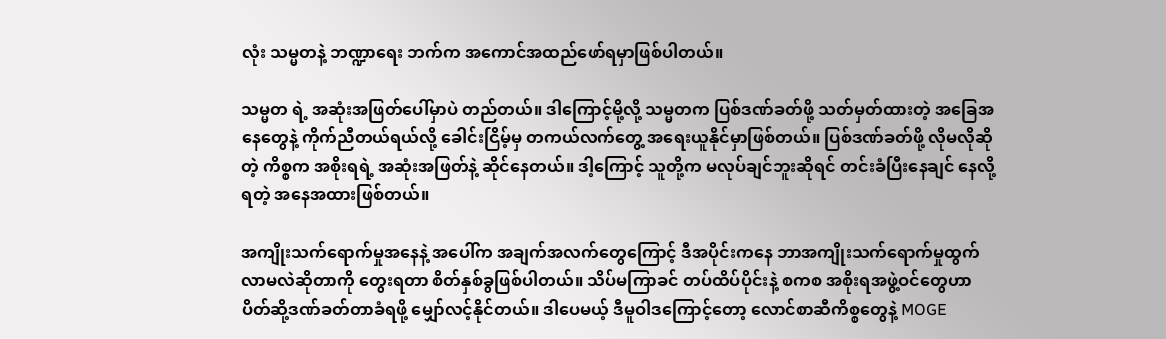လုံး သမ္မတနဲ့ ဘဏ္ဍာရေး ဘက်က အကောင်အထည်ဖော်ရမှာဖြစ်ပါတယ်။

သမ္မတ ရဲ့ အဆုံးအဖြတ်ပေါ်မှာပဲ တည်တယ်။ ဒါကြောင့်မို့လို့ သမ္မတက ပြစ်ဒဏ်ခတ်ဖို့ သတ်မှတ်ထားတဲ့ အခြေအနေတွေနဲ့ ကိုက်ညီတယ်ရယ်လို့ ခေါင်းငြိမ့်မှ တကယ်လက်တွေ့ အရေးယူနိုင်မှာဖြစ်တယ်။ ပြစ်ဒဏ်ခတ်ဖို့ လိုမလိုဆိုတဲ့ ကိစ္စက အစိုးရရဲ့ အဆုံးအဖြတ်နဲ့ ဆိုင်နေတယ်။ ဒါ့ကြောင့် သူတို့က မလုပ်ချင်ဘူးဆိုရင် တင်းခံပြီးနေချင် နေလို့ရတဲ့ အနေအထားဖြစ်တယ်။

အကျိုးသက်ရောက်မှုအနေနဲ့ အပေါ်က အချက်အလက်တွေကြောင့် ဒီအပိုင်းကနေ ဘာအကျိုးသက်ရောက်မှုထွက်လာမလဲဆိုတာကို တွေးရတာ စိတ်နှစ်ခွဖြစ်ပါတယ်။ သိပ်မကြာခင် တပ်ထိပ်ပိုင်းနဲ့ စကစ အစိုးရအဖွဲ့ဝင်တွေဟာ ပိတ်ဆို့ဒဏ်ခတ်တာခံရဖို့ မျှော်လင့်နိုင်တယ်။ ဒါပေမယ့် ဒီမူဝါဒကြောင့်တော့ လောင်စာဆီကိစ္စတွေနဲ့ MOGE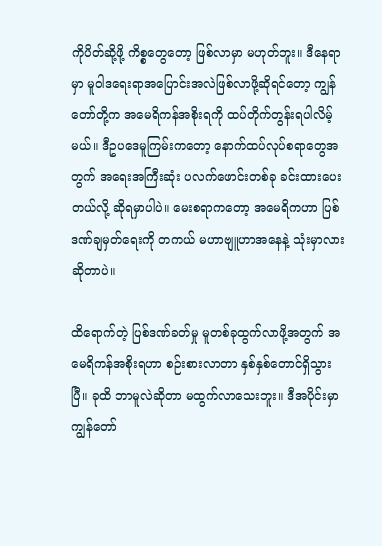ကိုပိတ်ဆို့ဖို့ ကိစ္စတွေတော့ ဖြစ်လာမှာ မဟုတ်ဘူး။ ဒီနေရာမှာ မူဝါဒရေးရာအပြောင်းအလဲဖြစ်လာဖို့ဆိုရင်တော့ ကျွန်တော်တို့က အမေရိကန်အစိုးရကို ထပ်တိုက်တွန်းရပါလိမ့်မယ်။ ဒီဥပဒေမူကြမ်းကတော့ နောက်ထပ်လုပ်စရာတွေအတွက် အရေးအကြီးဆုံး ပလက်ဖောင်းတစ်ခု ခင်းထားပေးတယ်လို့ ဆိုရမှာပါပဲ။ မေးစရာကတော့ အမေရိကဟာ ပြစ်ဒဏ်ချမှတ်ရေးကို တကယ် မဟာဗျူဟာအနေနဲ့ သုံးမှာလားဆိုတာပဲ။

ထိရောက်တဲ့ ပြစ်ဒဏ်ခတ်မှု မူတစ်ခုထွက်လာဖို့အတွက် အမေရိကန်အစိုးရဟာ စဉ်းစားလာတာ နှစ်နှစ်တောင်ရှိသွားပြီ။ ခုထိ ဘာမူလဲဆိုတာ မထွက်လာသေးဘူး။ ဒီအပိုင်းမှာ ကျွန်တော်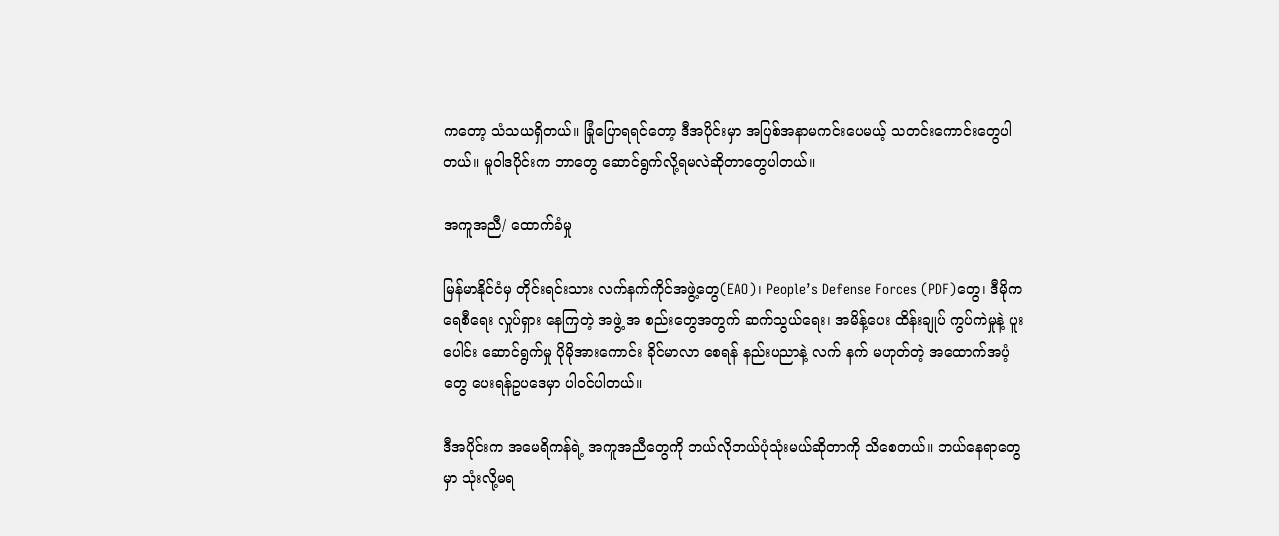ကတော့ သံသယရှိတယ်။ ခြုံပြောရရင်တော့ ဒီအပိုင်းမှာ အပြစ်အနာမကင်းပေမယ့် သတင်းကောင်းတွေပါတယ်။ မူဝါဒပိုင်းက ဘာတွေ ဆောင်ရွက်လို့ရမလဲဆိုတာတွေပါတယ်။

အကူအညီ/ ထောက်ခံမှု

မြန်မာနိုင်ငံမှ တိုင်းရင်းသား လက်နက်ကိုင်အဖွဲ့တွေ(EAO)၊ People’s Defense Forces (PDF)တွေ၊ ဒီမိုကရေစီရေး လှုပ်ရှား နေကြတဲ့ အဖွဲ့ အ စည်းတွေအတွက် ဆက်သွယ်ရေး၊ အမိန့်ပေး ထိန်းချုပ် ကွပ်ကဲမှုနဲ့ ပူး ပေါင်း ဆောင်ရွက်မှု ပိုမိုအားကောင်း ခိုင်မာလာ စေရန် နည်းပညာနဲ့ လက် နက် မဟုတ်တဲ့ အထောက်အပံ့တွေ ပေးရန်ဥပဒေမှာ ပါဝင်ပါတယ်။

ဒီအပိုင်းက အမေရိကန်ရဲ့ အကူအညီတွေကို ဘယ်လိုဘယ်ပုံသုံးမယ်ဆိုတာကို သိစေတယ်။ ဘယ်နေရာတွေမှာ သုံးလို့မရ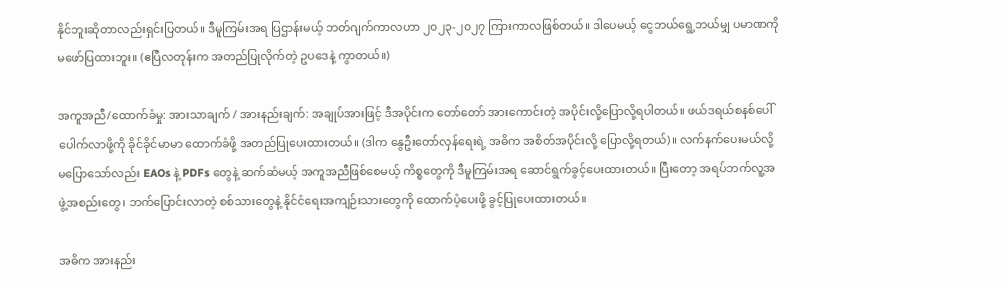နိုင်ဘူးဆိုတာလည်းရှင်းပြတယ်။ ဒီမူကြမ်းအရ ပြဌာန်းမယ့် ဘတ်ဂျက်ကာလဟာ ၂၀၂၃-၂၀၂၇ ကြားကာလဖြစ်တယ်။ ဒါပေမယ့် ငွေဘယ်ရွေ့ဘယ်မျှ ပမာဏကို မဖော်ပြထားဘူး။ (ဧပြီလတုန်းက အတည်ပြုလိုက်တဲ့ ဥပဒေနဲ့ ကွာတယ်။)

အကူအညီ/ထောက်ခံမှု: အားသာချက် / အားနည်းချက်: အချုပ်အားဖြင့် ဒီအပိုင်းက တော်တော် အားကောင်းတဲ့ အပိုင်းလို့ပြောလို့ရပါတယ်။ ဖယ်ဒရယ်စနစ်ပေါ်ပေါက်လာဖို့ကို ခိုင်ခိုင်မာမာ ထောက်ခံဖို့ အတည်ပြုပေးထားတယ်။ (ဒါက နွေဦးတော်လှန်ရေးရဲ့ အဓိက အစိတ်အပိုင်းလို့ ပြောလို့ရတယ်)။ လက်နက်ပေးမယ်လို့ မပြောသော်လည်း EAOs နဲ့ PDFs တွေနဲ့ ဆက်ဆံမယ့် အကူအညီဖြစ်စေမယ့် ကိစ္စတွေကို ဒီမူကြမ်းအရ ဆောင်ရွက်ခွင့်ပေးထားတယ်။ ပြီးတော့ အရပ်ဘက်လူ့အဖွဲ့အစည်းတွေ၊ ဘက်ပြောင်းလာတဲ့ စစ်သားတွေနဲ့ နိုင်ငံရေးအကျဉ်းသားတွေကို ထောက်ပံ့ပေးဖို့ ခွင့်ပြုပေးထားတယ်။

အဓိက အားနည်း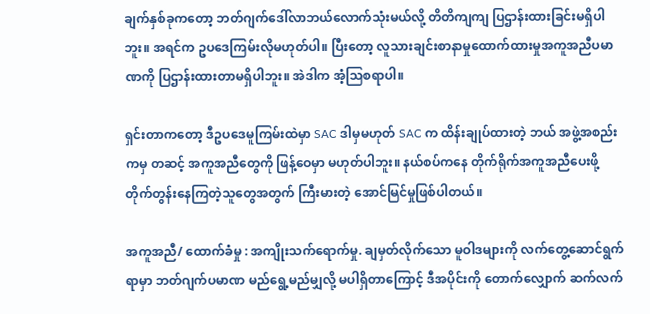ချက်နှစ်ခုကတော့ ဘတ်ဂျက်ဒေါ်လာဘယ်လောက်သုံးမယ်လို့ တိတိကျကျ ပြဌာန်းထားခြင်းမရှိပါဘူး။ အရင်က ဥပဒေကြမ်းလိုမဟုတ်ပါ။ ပြီးတော့ လူသားချင်းစာနာမှုထောက်ထားမှုအကူအညီပမာဏကို ပြဌာန်းထားတာမရှိပါဘူး။ အဲဒါက အံ့သြစရာပါ။

ရှင်းတာကတော့ ဒီဥပဒေမူကြမ်းထဲမှာ SAC ဒါမှမဟုတ် SAC က ထိန်းချုပ်ထားတဲ့ ဘယ် အဖွဲ့အစည်းကမှ တဆင့် အကူအညီတွေကို ဖြန့်ဝေမှာ မဟုတ်ပါဘူး။ နယ်စပ်ကနေ တိုက်ရိုက်အကူအညီပေးဖို့ တိုက်တွန်းနေကြတဲ့သူတွေအတွက် ကြီးမားတဲ့ အောင်မြင်မှုဖြစ်ပါတယ်။

အကူအညီ/ ထောက်ခံမှု : အကျိုးသက်ရောက်မှု. ချမှတ်လိုက်သော မူဝါဒများကို လက်တွေ့ဆောင်ရွက်ရာမှာ ဘတ်ဂျက်ပမာဏ မည်ရွေ့မည်မျှလို့ မပါရှိတာကြောင့် ဒီအပိုင်းကို တောက်လျှောက် ဆက်လက်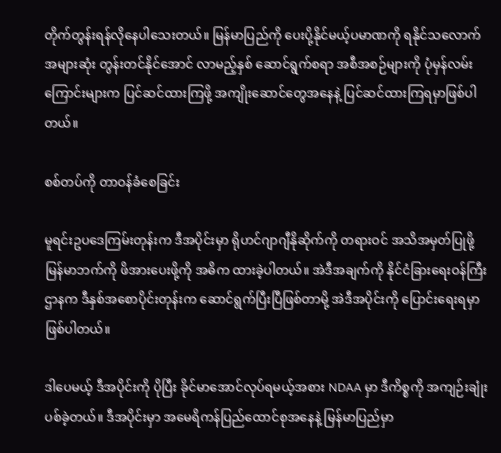တိုက်တွန်းရန်လိုနေပါသေးတယ်။ မြန်မာပြည်ကို ပေးပို့နိုင်မယ့်ပမာဏကို ရနိုင်သလောက် အများဆုံး တွန်းတင်နိုင်အောင် လာမည့်နှစ် ဆောင်ရွက်စရာ အစီအစဉ်များကို ပုံမှန်လမ်းကြောင်းများက ပြင်ဆင်ထားကြဖို့ အကျိုးဆောင်တွေအနေနဲ့ ပြင်ဆင်ထားကြရမှာဖြစ်ပါတယ်။

စစ်တပ်ကို တာဝန်ခံစေခြင်း

မူရင်းဥပဒေကြမ်းတုန်းက ဒီအပိုင်းမှာ ရိုဟင်ဂျာဂျီနိုဆိုက်ကို တရားဝင် အသိအမှတ်ပြုဖို့ မြန်မာဘက်ကို ဖိအားပေးဖို့ကို အဓိက ထားခဲ့ပါတယ်။ အဲဒီအချက်ကို နိုင်ငံခြားရေးဝန်ကြီးဌာနက ဒီနှစ်အစောပိုင်းတုန်းက ဆောင်ရွက်ပြီးပြီဖြစ်တာမို့ အဲဒီအပိုင်းကို ပြောင်းရေးရမှာဖြစ်ပါတယ်။

ဒါပေမယ့် ဒီအပိုင်းကို ပိုပြီး ခိုင်မာအောင်လုပ်ရမယ့်အစား NDAA မှာ ဒီကိစ္စကို အကျဉ်းချုံးပစ်ခဲ့တယ်။ ဒီအပိုင်းမှာ အမေရိကန်ပြည်ထောင်စုအနေနဲ့ မြန်မာပြည်မှာ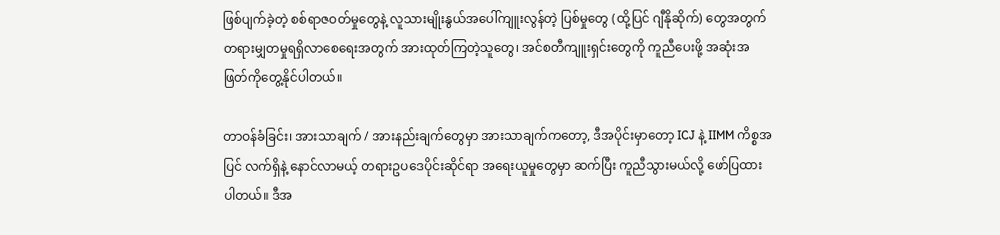ဖြစ်ပျက်ခဲ့တဲ့ စစ်ရာဇဝတ်မှုတွေနဲ့ လူသားမျိုးနွယ်အပေါ်ကျူးလွန်တဲ့ ပြစ်မှုတွေ (ထို့ပြင် ဂျီနိုဆိုက်) တွေအတွက် တရားမျှတမှုရရှိလာစေရေးအတွက် အားထုတ်ကြတဲ့သူတွေ၊ အင်စတီကျူးရှင်းတွေကို ကူညီပေးဖို့ အဆုံးအဖြတ်ကိုတွေ့နိုင်ပါတယ်။

တာဝန်ခံခြင်း၊ အားသာချက် / အားနည်းချက်တွေမှာ အားသာချက်ကတော့, ဒီအပိုင်းမှာတော့ ICJ နဲ့ IIMM ကိစ္စအပြင် လက်ရှိနဲ့ နောင်လာမယ့် တရားဥပဒေပိုင်းဆိုင်ရာ အရေးယူမှုတွေမှာ ဆက်ပြီး ကူညီသွားမယ်လို့ ဖော်ပြထားပါတယ်။ ဒီအ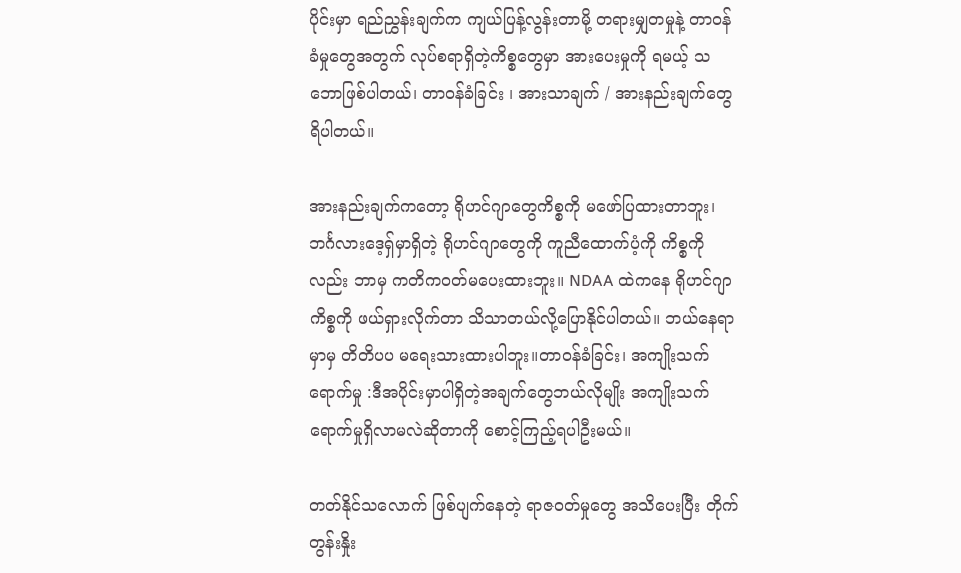ပိုင်းမှာ ရည်ညွှန်းချက်က ကျယ်ပြန့်လွန်းတာမို့ တရားမျှတမှုနဲ့ တာဝန်ခံမှုတွေအတွက် လုပ်စရာရှိတဲ့ကိစ္စတွေမှာ အားပေးမှုကို ရမယ့် သဘောဖြစ်ပါတယ်၊ တာဝန်ခံခြင်း ၊ အားသာချက် / အားနည်းချက်တွေရိပါတယ်။

အားနည်းချက်ကတော့ ရိုဟင်ဂျာတွေကိစ္စကို မဖော်ပြထားတာဘူး၊ ဘင်္ဂလားဒေ့ရှ်မှာရှိတဲ့ ရိုဟင်ဂျာတွေကို ကူညီထောက်ပံ့ကို ကိစ္စကိုလည်း ဘာမှ ကတိကဝတ်မပေးထားဘူး။ NDAA ထဲကနေ ရိုဟင်ဂျာကိစ္စကို ဖယ်ရှားလိုက်တာ သိသာတယ်လို့ပြောနိုင်ပါတယ်။ ဘယ်နေရာမှာမှ တိတိပပ မရေးသားထားပါဘူး။တာဝန်ခံခြင်း၊ အကျိုးသက်ရောက်မှု :ဒီအပိုင်းမှာပါရှိတဲ့အချက်တွေဘယ်လိုမျိုး အကျိုးသက်ရောက်မှုရှိလာမလဲဆိုတာကို စောင့်ကြည့်ရပါဦးမယ်။

တတ်နိုင်သလောက် ဖြစ်ပျက်နေတဲ့ ရာဇဝတ်မှုတွေ အသိပေးပြီး တိုက်တွန်းနှိုး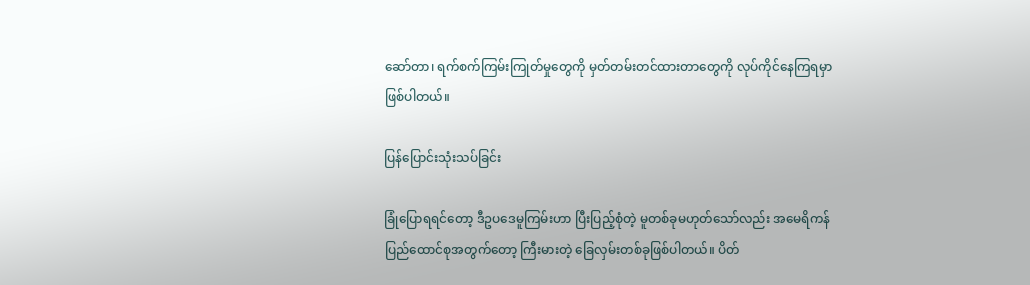ဆော်တာ၊ ရက်စက်ကြမ်းကြုတ်မှုတွေကို မှတ်တမ်းတင်ထားတာတွေကို လုပ်ကိုင်နေကြရမှာ ဖြစ်ပါတယ်။

ပြန်ပြောင်းသုံးသပ်ခြင်း

ခြုံပြောရရင်တော့ ဒီဥပဒေမူကြမ်းဟာ ပြီးပြည့်စုံတဲ့ မူတစ်ခုမဟုတ်သော်လည်း အမေရိကန်ပြည်ထောင်စုအတွက်တော့ ကြီးမားတဲ့ ခြေလှမ်းတစ်ခုဖြစ်ပါတယ်။ ပိတ်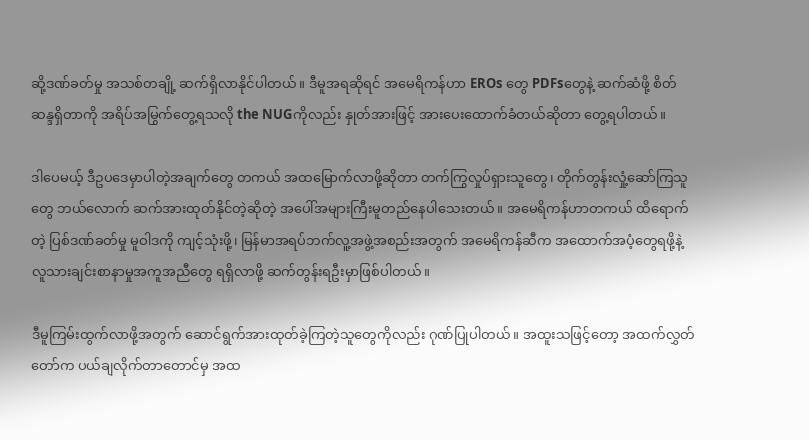ဆို့ဒဏ်ခတ်မှု အသစ်တချို့ ဆက်ရှိလာနိုင်ပါတယ်။ ဒီမူအရဆိုရင် အမေရိကန်ဟာ EROs တွေ PDFsတွေနဲ့ ဆက်ဆံဖို့ စိတ်ဆန္ဒရှိတာကို အရိပ်အမြွက်တွေ့ရသလို the NUGကိုလည်း နှုတ်အားဖြင့် အားပေးထောက်ခံတယ်ဆိုတာ တွေ့ရပါတယ်။

ဒါပေမယ့် ဒီဥပဒေမှာပါတဲ့အချက်တွေ တကယ် အထမြောက်လာဖို့ဆိုတာ တက်ကြွလှုပ်ရှားသူတွေ၊ တိုက်တွန်းလှုံ့ဆော်ကြသူတွေ ဘယ်လောက် ဆက်အားထုတ်နိုင်တဲ့ဆိုတဲ့ အပေါ်အများကြီးမူတည်နေပါသေးတယ်။ အမေရိကန်ဟာတကယ် ထိရောက်တဲ့ ပြစ်ဒဏ်ခတ်မှု မူဝါဒကို ကျင့်သုံးဖို့၊ မြန်မာအရပ်ဘက်လူ့အဖွဲ့အစည်းအတွက် အမေရိကန်ဆီက အထောက်အပံ့တွေရဖို့နဲ့ လူသားချင်းစာနာမှုအကူအညီတွေ ရရှိလာဖို့ ဆက်တွန်းရဦးမှာဖြစ်ပါတယ်။

ဒီမူကြမ်းထွက်လာဖို့အတွက် ဆောင်ရွက်အားထုတ်ခဲ့ကြတဲ့သူတွေကိုလည်း ဂုဏ်ပြုပါတယ်။ အထူးသဖြင့်တော့ အထက်လွှတ်တော်က ပယ်ချလိုက်တာတောင်မှ အထ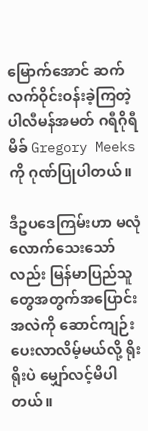မြောက်အောင် ဆက်လက်ဝိုင်းဝန်းခဲ့ကြတဲ့ ပါလီမန်အမတ် ဂရီဂိုရီမိခ် Gregory Meeks ကို ဂုဏ်ပြုပါတယ်။

ဒီဥပဒေကြမ်းဟာ မလုံလောက်သေးသော်လည်း မြန်မာပြည်သူတွေအတွက်အပြောင်းအလဲကို ဆောင်ကျဉ်းပေးလာလိမ့်မယ်လို့ ရိုးရိုးပဲ မျှော်လင့်မိပါတယ်။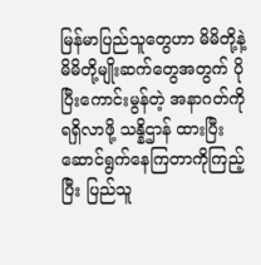မြန်မာပြည်သူတွေဟာ မိမိတို့နဲ့ မိမိတို့မျိုးဆက်တွေအတွက် ပိုပြီးကောင်းမွန်တဲ့ အနာဂတ်ကိုရရှိလာဖို့ သန္နိဌာန် ထားပြီး ဆောင်ရွက်နေကြတာကိုကြည့်ပြီး ပြည်သူ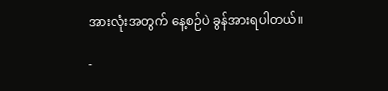အားလုံးအတွက် နေ့စဉ်ပဲ ခွန်အားရပါတယ်။

-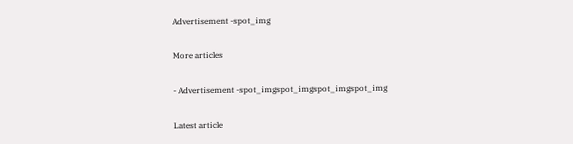Advertisement -spot_img

More articles

- Advertisement -spot_imgspot_imgspot_imgspot_img

Latest article